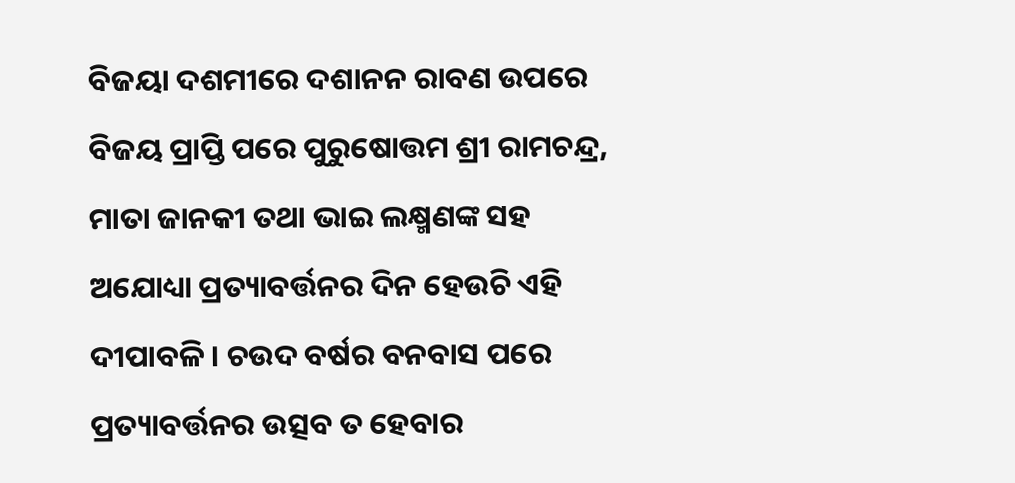ବିଜୟା ଦଶମୀରେ ଦଶାନନ ରାବଣ ଉପରେ ବିଜୟ ପ୍ରାପ୍ତି ପରେ ପୁରୁଷୋତ୍ତମ ଶ୍ରୀ ରାମଚନ୍ଦ୍ର, ମାତା ଜାନକୀ ତଥା ଭାଇ ଲକ୍ଷ୍ମଣଙ୍କ ସହ ଅଯୋଧ୍ୟା ପ୍ରତ୍ୟାବର୍ତ୍ତନର ଦିନ ହେଉଚି ଏହି ଦୀପାବଳି । ଚଉଦ ବର୍ଷର ବନବାସ ପରେ ପ୍ରତ୍ୟାବର୍ତ୍ତନର ଉତ୍ସବ ତ ହେବାର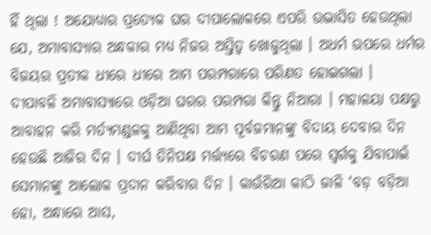ହିଁ ଥିଲା ! ଅଯୋଧ୍ୟାର ପ୍ରତ୍ୟେକ ଘର ଦୀପାଲୋକରେ ଏପରି ଉଦ୍ଭାସିତ ହେଉଥିଲା ଯେ, ଅମାବାସ୍ୟାର ଅନ୍ଧକାର ମଧ୍ୟ ନିଜର ଅସ୍ତିତ୍ୱ ଖୋଜୁଥିଲା । ଅଧର୍ମ ଉପରେ ଧର୍ମର ବିଜୟର ପ୍ରତୀକ ଧୀରେ ଧୀରେ ଆମ ପରମ୍ପରାରେ ପରିଣତ ହୋଇଗଲା ।
ଦୀପାବଳି ଅମାବାସ୍ୟାରେ ଓଡ଼ିଆ ଘରର ପରମ୍ପରା କିନ୍ତୁ ନିଆରା । ମହାଳୟା ପକ୍ଷରୁ ଆବାହନ କରି ମର୍ତ୍ୟମଣ୍ଡଳକୁ ଆଣିଥିବା ଆମ ପୂର୍ବଜମାନଙ୍କୁ ବିଦାୟ ଦେବାର ଦିନ ହେଉଛି ଆଜିର ଦିନ । ଦୀର୍ଘ ତିନିପକ୍ଷ ମର୍ତ୍ତ୍ୟରେ ବିଚରଣ ପରେ ସ୍ୱର୍ଗକୁ ଯିବାପାଇଁ ସେମାନଙ୍କୁ ଆଲୋକ ପ୍ରଦାନ କରିବାର ଦିନ । କାଉଁରିଆ କାଠି ଜାଳି ‘ବଡ଼ ବଡ଼ିଆ ହୋ, ଅନ୍ଧାରେ ଆସ,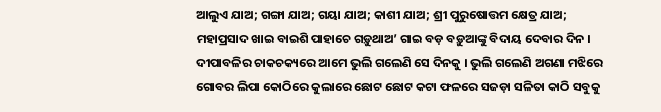ଆଲୁଏ ଯାଅ; ଗଙ୍ଗା ଯାଅ; ଗୟା ଯାଅ; କାଶୀ ଯାଅ; ଶ୍ରୀ ପୁରୁଷୋତ୍ତମ କ୍ଷେତ୍ର ଯାଅ; ମହାପ୍ରସାଦ ଖାଇ ବାଇଶି ପାହାଚେ ଗଡ଼ୁଥାଅ’ ଗାଇ ବଡ଼ ବଡ଼ୁଆଙ୍କୁ ବିଦାୟ ଦେବାର ଦିନ । ଦୀପାବଳିର ଚାକଚକ୍ୟରେ ଆମେ ଭୁଲି ଗଲେଣି ସେ ଦିନକୁ । ଭୁଲି ଗଲେଣି ଅଗଣା ମଝିରେ ଗୋବର ଲିପା କୋଠିରେ କୁଲାରେ ଛୋଟ ଛୋଟ କଟା ଫଳରେ ସଜଡ଼ା ସଳିତା କାଠି ସବୁକୁ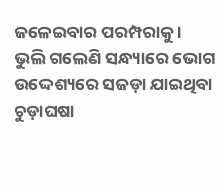ଜଳେଇବାର ପରମ୍ପରାକୁ । ଭୁଲି ଗଲେଣି ସନ୍ଧ୍ୟାରେ ଭୋଗ ଉଦ୍ଦେଶ୍ୟରେ ସଜଡ଼ା ଯାଇଥିବା ଚୁଡ଼ାଘଷା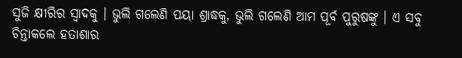ସୁଜି କ୍ଷୀରିର ସ୍ଵାଦକୁ । ଭୁଲି ଗଲେଣି ପୟା ଶ୍ରାଦ୍ଧକୁ, ଭୁଲି ଗଲେଣି ଆମ ପୂର୍ବ ପୁରୁଷଙ୍କୁ । ଏ ସବୁ ଚିନ୍ତାକଲେ ହତାଶାର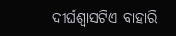ଦୀର୍ଘଶ୍ଵାସଟିଏ ବାହାରି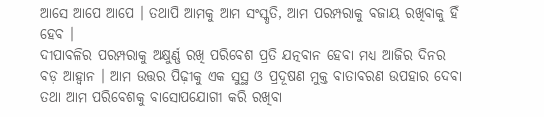ଆସେ ଆପେ ଆପେ । ତଥାପି ଆମକୁ ଆମ ସଂସ୍କୃତି, ଆମ ପରମ୍ପରାକୁ ବଜାୟ ରଖିବାକୁ ହିଁ ହେବ ।
ଦୀପାବଳିର ପରମ୍ପରାକୁ ଅକ୍ଷୁର୍ଣ୍ଣ ରଖି ପରିବେଶ ପ୍ରତି ଯତ୍ନବାନ ହେବା ମଧ୍ୟ ଆଜିର ଦିନର ବଡ଼ ଆହ୍ୱାନ । ଆମ ଉତ୍ତର ପିଢ଼ୀକୁ ଏକ ସୁସ୍ଥ ଓ ପ୍ରଦୂଷଣ ମୁକ୍ତ ବାତାବରଣ ଉପହାର ଦେବା ତଥା ଆମ ପରିବେଶକୁ ବାସୋପଯୋଗୀ କରି ରଖିବା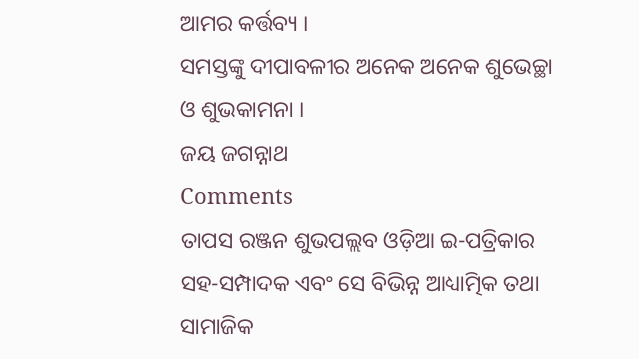ଆମର କର୍ତ୍ତବ୍ୟ ।
ସମସ୍ତଙ୍କୁ ଦୀପାବଳୀର ଅନେକ ଅନେକ ଶୁଭେଚ୍ଛା ଓ ଶୁଭକାମନା ।
ଜୟ ଜଗନ୍ନାଥ
Comments
ତାପସ ରଞ୍ଜନ ଶୁଭପଲ୍ଲବ ଓଡ଼ିଆ ଇ-ପତ୍ରିକାର ସହ-ସମ୍ପାଦକ ଏବଂ ସେ ବିଭିନ୍ନ ଆଧ୍ୟାତ୍ମିକ ତଥା ସାମାଜିକ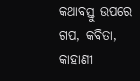କଥାବସ୍ତୁ ଉପରେ ଗପ, କବିତା, କାହାଣୀ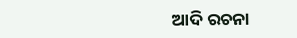ଆଦି ରଚନା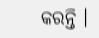କରନ୍ତି ।